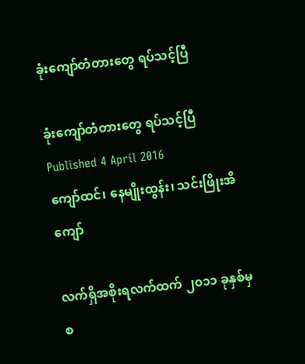ခုံးကျော်တံတားတွေ ရပ်သင့်ပြီ

ခုံးကျော်တံတားတွေ ရပ်သင့်ပြီ
Published 4 April 2016
ကျော်ထင်၊ နေမျိုးထွန်း၊ သင်းဖြိုးအိကျော်

လက်ရှိအစိုးရလက်ထက် ၂၀၁၁ ခုနှစ်မှ စ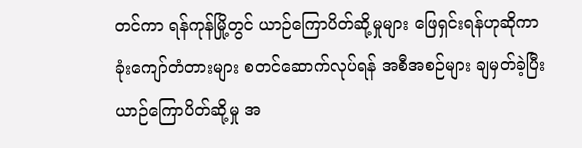တင်ကာ ရန်ကုန်မြို့တွင် ယာဉ်ကြောပိတ်ဆို့မှုများ ဖြေရှင်းရန်ဟုဆိုကာ ခုံးကျော်တံတားများ စတင်ဆောက်လုပ်ရန် အစီအစဉ်များ ချမှတ်ခဲ့ပြီး ယာဉ်ကြောပိတ်ဆို့မှု အ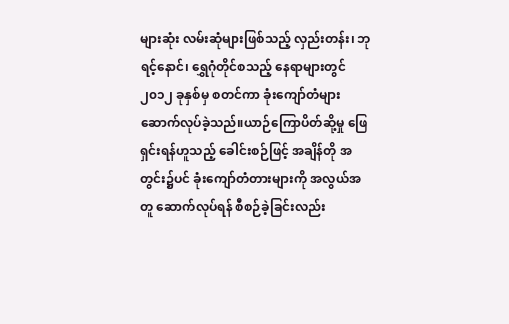များဆုံး လမ်းဆုံများဖြစ်သည့် လှည်းတန်း၊ ဘုရင့်နောင်၊ ရွှေဂုံတိုင်စသည့် နေရာများတွင် ၂၀၁၂ ခုနှစ်မှ စတင်ကာ ခုံးကျော်တံများ ဆောက်လုပ်ခဲ့သည်။ယာဉ်ကြောပိတ်ဆို့မှု ဖြေရှင်းရန်ဟူသည့် ခေါင်းစဉ်ဖြင့် အချိန်တို အတွင်း၌ပင် ခုံးကျော်တံတားများကို အလွယ်အတူ ဆောက်လုပ်ရန် စီစဉ်ခဲ့ခြင်းလည်း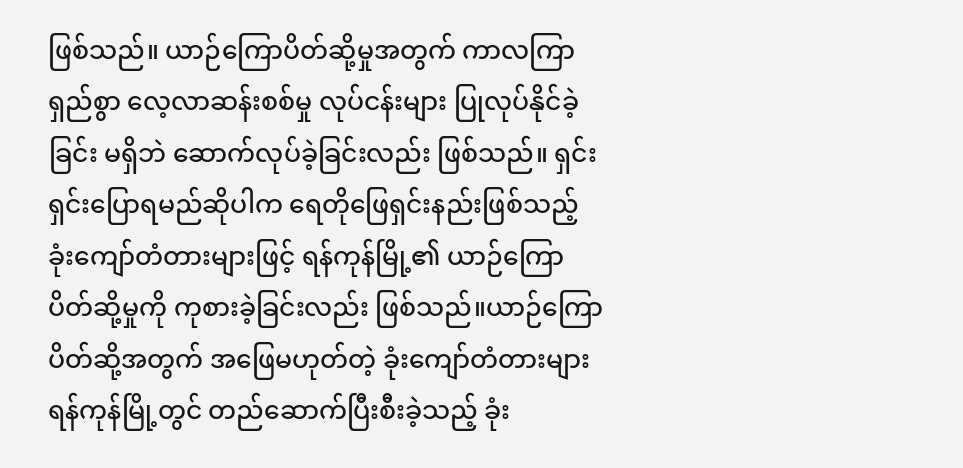ဖြစ်သည်။ ယာဉ်ကြောပိတ်ဆို့မှုအတွက် ကာလကြာရှည်စွာ လေ့လာဆန်းစစ်မှု လုပ်ငန်းများ ပြုလုပ်နိုင်ခဲ့ခြင်း မရှိဘဲ ဆောက်လုပ်ခဲ့ခြင်းလည်း ဖြစ်သည်။ ရှင်းရှင်းပြောရမည်ဆိုပါက ရေတိုဖြေရှင်းနည်းဖြစ်သည့် ခုံးကျော်တံတားများဖြင့် ရန်ကုန်မြို့၏ ယာဉ်ကြောပိတ်ဆို့မှုကို ကုစားခဲ့ခြင်းလည်း ဖြစ်သည်။ယာဉ်ကြောပိတ်ဆို့အတွက် အဖြေမဟုတ်တဲ့ ခုံးကျော်တံတားများရန်ကုန်မြို့တွင် တည်ဆောက်ပြီးစီးခဲ့သည့် ခုံး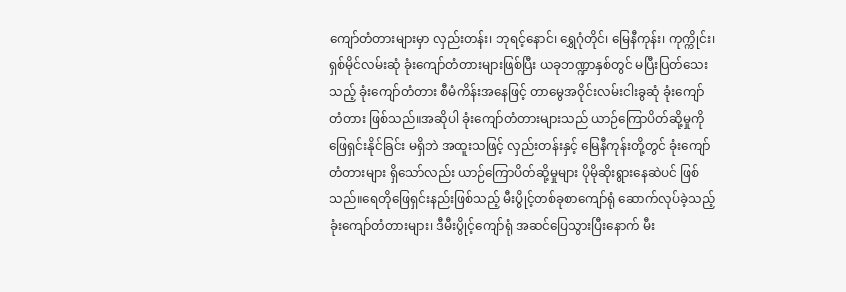ကျော်တံတားများမှာ လှည်းတန်း၊ ဘုရင့်နောင်၊ ရွှေဂုံတိုင်၊ မြေနီကုန်း၊ ကုက္ကိုင်း၊ ရှစ်မိုင်လမ်းဆုံ ခုံးကျော်တံတားများဖြစ်ပြီး ယခုဘဏ္ဍာနှစ်တွင် မပြီးပြတ်သေးသည့် ခုံးကျော်တံတား စီမံကိန်းအနေဖြင့် တာမွေအဝိုင်းလမ်းငါးခွဆုံ ခုံးကျော်တံတား ဖြစ်သည်။အဆိုပါ ခုံးကျော်တံတားများသည် ယာဉ်ကြောပိတ်ဆို့မှုကို ဖြေရှင်းနိုင်ခြင်း မရှိဘဲ အထူးသဖြင့် လှည်းတန်းနှင့် မြေနီကုန်းတို့တွင် ခုံးကျော်တံတားများ ရှိသော်လည်း ယာဉ်ကြောပိတ်ဆို့မှုများ ပိုမိုဆိုးရွားနေဆဲပင် ဖြစ်သည်။ရေတိုဖြေရှင်းနည်းဖြစ်သည့် မီးပွိုင့်တစ်ခုစာကျော်ရုံ ဆောက်လုပ်ခဲ့သည့် ခုံးကျော်တံတားများ၊ ဒီမီးပွိုင့်ကျော်ရုံ အဆင်ပြေသွားပြီးနောက် မီး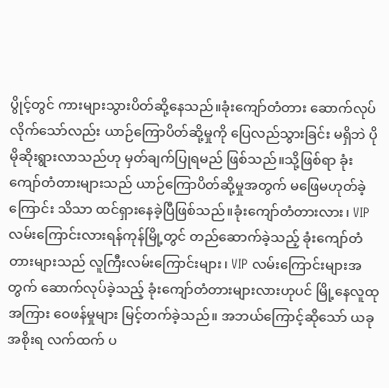ပွိုင့်တွင် ကားများသွားပိတ်ဆို့နေသည်။ခုံးကျော်တံတား ဆောက်လုပ်လိုက်သော်လည်း ယာဉ်ကြောပိတ်ဆို့မှုကို ပြေလည်သွားခြင်း မရှိဘဲ ပိုမိုဆိုးရွားလာသည်ဟု မှတ်ချက်ပြုရမည် ဖြစ်သည်။သို့ဖြစ်ရာ ခုံးကျော်တံတားများသည် ယာဉ်ကြောပိတ်ဆို့မှုအတွက် မဖြေမဟုတ်ခဲ့ကြောင်း သိသာ ထင်ရှားနေခဲ့ပြီဖြစ်သည်။ခုံးကျော်တံတားလား၊ VIP လမ်းကြောင်းလားရန်ကုန်မြို့တွင် တည်ဆောက်ခဲ့သည့် ခုံးကျော်တံတားများသည် လူကြီးလမ်းကြောင်းများ၊ VIP လမ်းကြောင်းများအတွက် ဆောက်လုပ်ခဲ့သည့် ခုံးကျော်တံတားများလားဟုပင် မြို့နေလူထုအကြား ဝေဖန်မှုများ မြင့်တက်ခဲ့သည်။ အဘယ်ကြောင့်ဆိုသော် ယခုအစိုးရ လက်ထက် ပ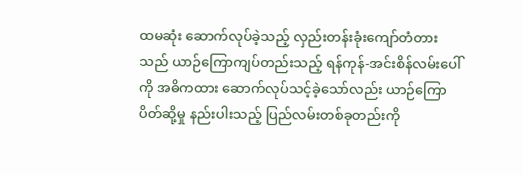ထမဆုံး ဆောက်လုပ်ခဲ့သည့် လှည်းတန်းခုံးကျော်တံတားသည် ယာဉ်ကြောကျပ်တည်းသည့် ရန်ကုန်-အင်းစိန်လမ်းပေါ်ကို အဓိကထား ဆောက်လုပ်သင့်ခဲ့သော်လည်း ယာဉ်ကြောပိတ်ဆို့မှု နည်းပါးသည့် ပြည်လမ်းတစ်ခုတည်းကို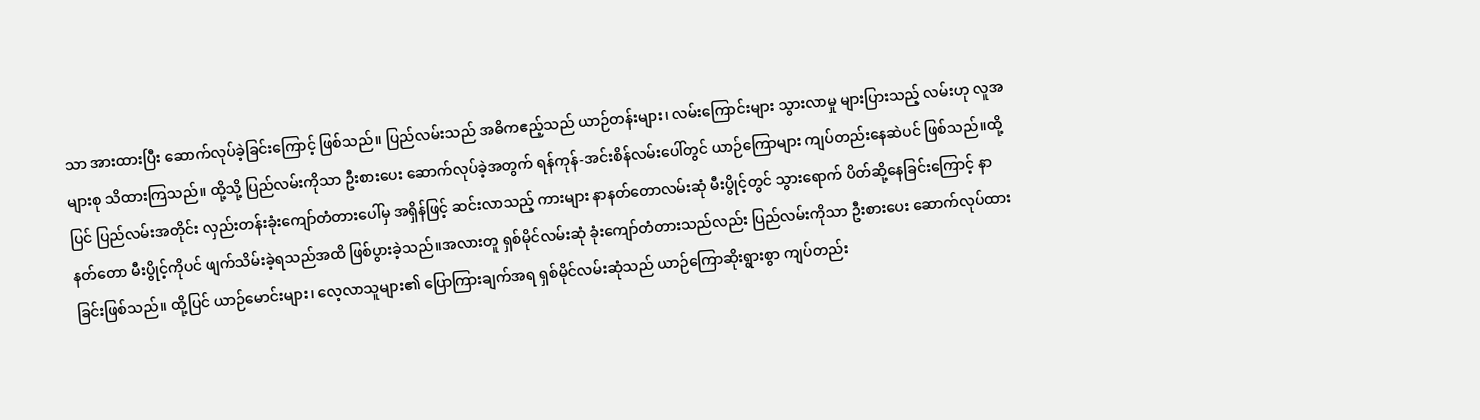သာ အားထားပြီး ဆောက်လုပ်ခဲ့ခြင်းကြောင့် ဖြစ်သည်။ ပြည်လမ်းသည် အဓိကဧည့်သည် ယာဉ်တန်းများ၊ လမ်းကြောင်းများ သွားလာမှု များပြားသည့် လမ်းဟု လူအများစု သိထားကြသည်။ ထို့သို့ ပြည်လမ်းကိုသာ ဦးစားပေး ဆောက်လုပ်ခဲ့အတွက် ရန်ကုန်-အင်းစိန်လမ်းပေါ်တွင် ယာဉ်ကြောများ ကျပ်တည်းနေဆဲပင် ဖြစ်သည်။ထို့ပြင် ပြည်လမ်းအတိုင်း လှည်းတန်းခုံးကျော်တံတားပေါ်မှ အရှိန်ဖြင့် ဆင်းလာသည့် ကားများ နာနတ်တောလမ်းဆုံ မီးပွိုင့်တွင် သွားရောက် ပိတ်ဆို့နေခြင်းကြောင့် နာနတ်တော မီးပွိုင့်ကိုပင် ဖျက်သိမ်းခဲ့ရသည်အထိ ဖြစ်ပွားခဲ့သည်။အလားတူ ရှစ်မိုင်လမ်းဆုံ ခုံးကျော်တံတားသည်လည်း ပြည်လမ်းကိုသာ ဦးစားပေး ဆောက်လုပ်ထားခြင်းဖြစ်သည်။ ထို့ပြင် ယာဉ်မောင်းများ၊ လေ့လာသူများ၏ ပြောကြားချက်အရ ရှစ်မိုင်လမ်းဆုံသည် ယာဉ်ကြောဆိုးရွားစွာ ကျပ်တည်း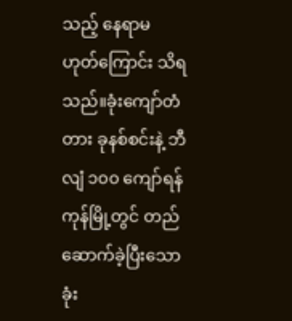သည့် နေရာမဟုတ်ကြောင်း သိရသည်။ခုံးကျော်တံတား ခုနစ်စင်းနဲ့ ဘီလျံ ၁၀၀ ကျော်ရန်ကုန်မြို့တွင် တည်ဆောက်ခဲ့ပြီးသော ခုံး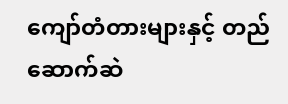ကျော်တံတားများနှင့် တည်ဆောက်ဆဲ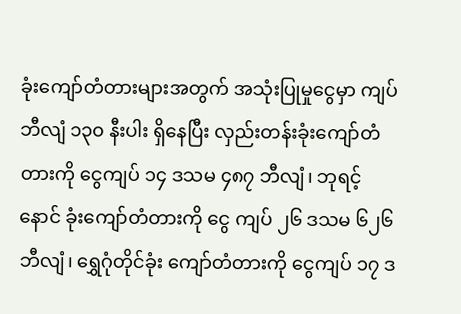ခုံးကျော်တံတားများအတွက် အသုံးပြုမှုငွေမှာ ကျပ်ဘီလျံ ၁၃၀ နီးပါး ရှိနေပြီး လှည်းတန်းခုံးကျော်တံတားကို ငွေကျပ် ၁၄ ဒသမ ၄၈၇ ဘီလျံ၊ ဘုရင့်နောင် ခုံးကျော်တံတားကို ငွေ ကျပ် ၂၆ ဒသမ ၆၂၆ ဘီလျံ၊ ရွှေဂုံတိုင်ခုံး ကျော်တံတားကို ငွေကျပ် ၁၇ ဒ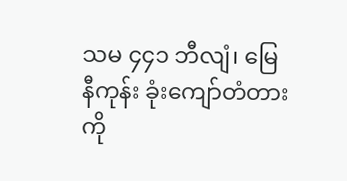သမ ၄၄၁ ဘီလျံ၊ မြေနီကုန်း ခုံးကျော်တံတားကို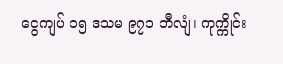ငွေကျပ် ၁၅ ဒသမ ၉၇၁ ဘီလျံ၊ ကုက္ကိုင်း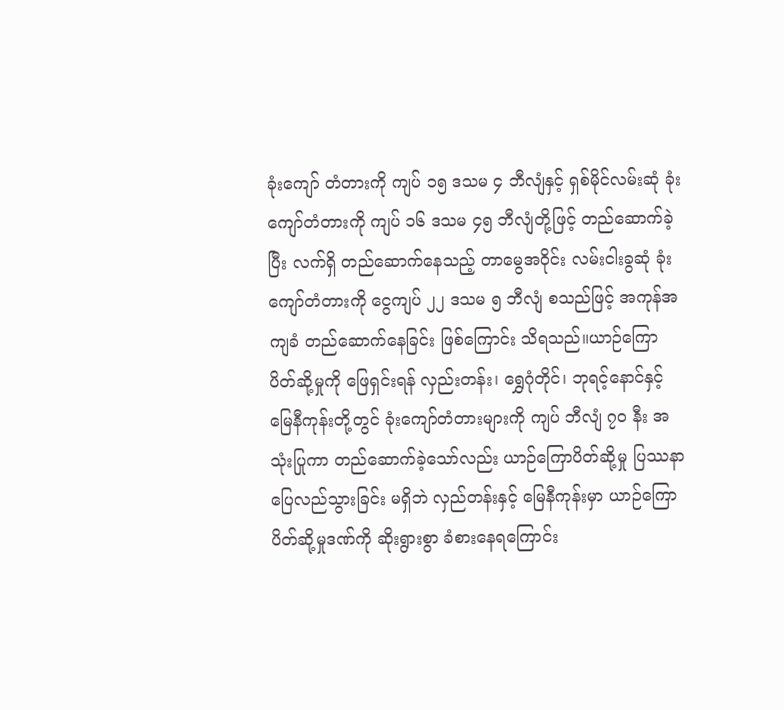ခုံးကျော် တံတားကို ကျပ် ၁၅ ဒသမ ၄ ဘီလျံနှင့် ရှစ်မိုင်လမ်းဆုံ ခုံးကျော်တံတားကို ကျပ် ၁၆ ဒသမ ၄၅ ဘီလျံတို့ဖြင့် တည်ဆောက်ခဲ့ပြီး လက်ရှိ တည်ဆောက်နေသည့် တာမွေအဝိုင်း လမ်းငါးခွဆုံ ခုံးကျော်တံတားကို ငွေကျပ် ၂၂ ဒသမ ၅ ဘီလျံ စသည်ဖြင့် အကုန်အကျခံ တည်ဆောက်နေခြင်း ဖြစ်ကြောင်း သိရသည်။ယာဉ်ကြောပိတ်ဆို့မှုကို ဖြေရှင်းရန် လှည်းတန်း၊ ရွှေဂုံတိုင်၊ ဘုရင့်နောင်နှင့် မြေနီကုန်းတို့တွင် ခုံးကျော်တံတားများကို ကျပ် ဘီလျံ ၇၀ နီး အသုံးပြုကာ တည်ဆောက်ခဲ့သော်လည်း ယာဉ်ကြောပိတ်ဆို့မှု ပြဿနာ  ပြေလည်သွားခြင်း မရှိဘဲ လှည်တန်းနှင့် မြေနီကုန်းမှာ ယာဉ်ကြောပိတ်ဆို့မှုဒဏ်ကို ဆိုးရွားစွာ ခံစားနေရကြောင်း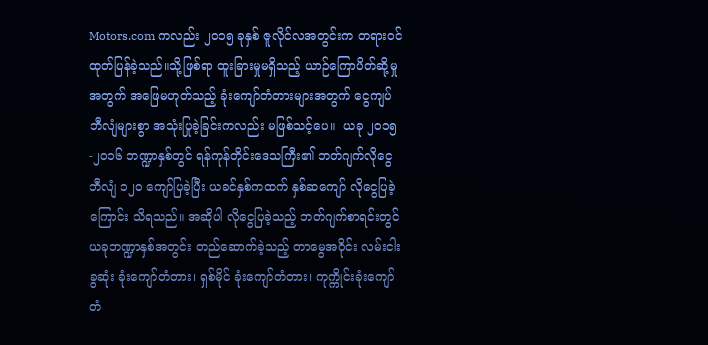Motors.com ကလည်း ၂၀၁၅ ခုနှစ် ဇူလိုင်လအတွင်းက တရားဝင် ထုတ်ပြန်ခဲ့သည်။သို့ဖြစ်ရာ ထူးခြားမှုမရှိသည့် ယာဉ်ကြောပိတ်ဆို့မှုအတွက် အဖြေမဟုတ်သည့် ခုံးကျော်တံတားများအတွက် ငွေကျပ်ဘီလျံများစွာ အသုံးပြုခဲ့ခြင်းကလည်း မဖြစ်သင့်ပေ။  ယခု ၂၀၁၅-၂၀၁၆ ဘဏ္ဍာနှစ်တွင် ရန်ကုန်တိုင်းဒေသကြီး၏ ဘတ်ဂျက်လိုငွေ ဘီလျံ ၁၂၀ ကျော်ပြခဲ့ပြီး ယခင်နှစ်ကထက် နှစ်ဆကျော် လိုငွေပြခဲ့ကြောင်း သိရသည်။ အဆိုပါ လိုငွေပြခဲ့သည့် ဘတ်ဂျက်စာရင်းတွင် ယခုဘဏ္ဍာနှစ်အတွင်း တည်ဆောက်ခဲ့သည့် တာမွေအဝိုင်း လမ်းငါးခွဆုံး ခုံးကျော်တံတား၊ ရှစ်မိုင် ခုံးကျော်တံတား၊ ကုက္ကိုင်းခုံးကျော်တံ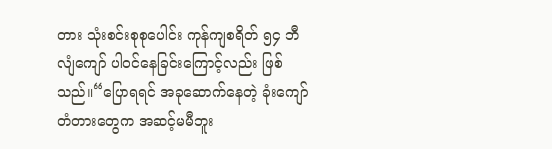တား သုံးစင်းစုစုပေါင်း ကုန်ကျစရိတ် ၅၄ ဘီလျံကျော် ပါဝင်နေခြင်းကြောင့်လည်း ဖြစ်သည်။“ပြောရရင် အခုဆောက်နေတဲ့ ခုံးကျော်တံတားတွေက အဆင့်မမီဘူး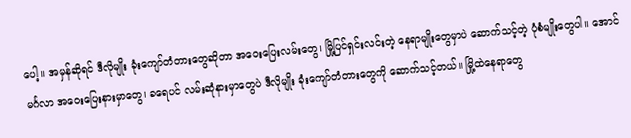ပေါ့။ အမှန်ဆိုရင် ဒီလိုမျိုး ခုံးကျော်တံတားတွေဆိုတာ အဝေးပြေးလမ်းတွေ၊ မြို့ပြင်ရှင်းလင်းတဲ့ နေရာမျိုးတွေမှာပဲ ဆောက်သင့်တဲ့ ပုံစံမျိုးတွေပါ။ အောင်မင်္ဂလာ အဝေးပြေးနားမှာတွေ၊ ခရေပင် လမ်းဆုံနားမှာတွေပဲ ဒီလိုမျိုး ခုံးကျော်တံတားတွေကို ဆောက်သင့်တယ်။ မြို့ထဲနေရာတွေ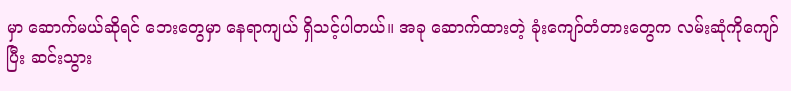မှာ ဆောက်မယ်ဆိုရင် ဘေးတွေမှာ နေရာကျယ် ရှိသင့်ပါတယ်။ အခု ဆောက်ထားတဲ့ ခုံးကျော်တံတားတွေက လမ်းဆုံကိုကျော်ပြီး ဆင်းသွား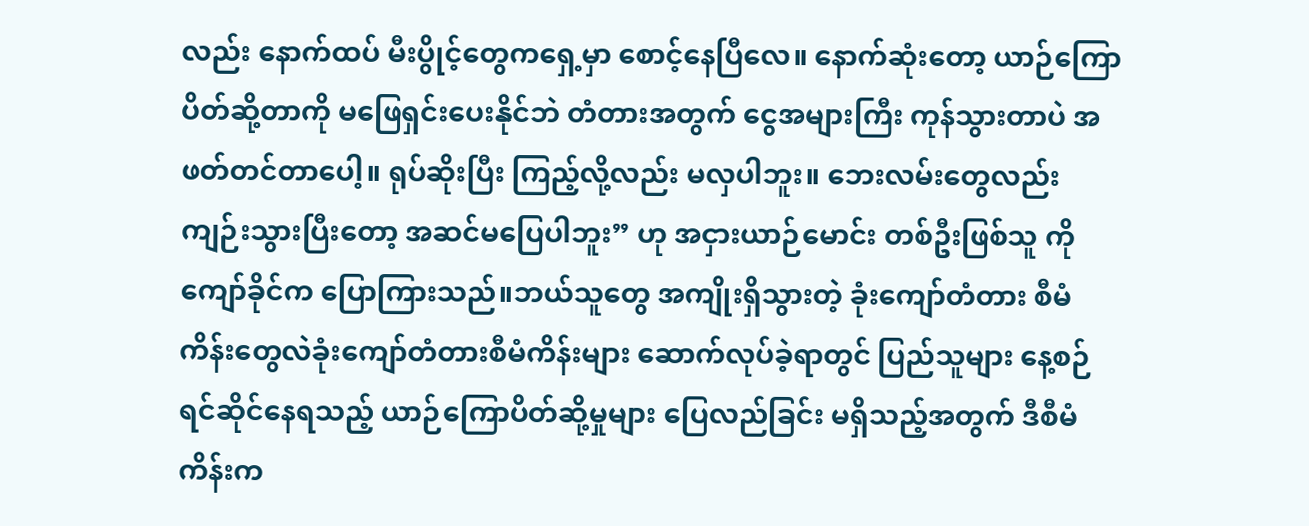လည်း နောက်ထပ် မီးပွိုင့်တွေကရှေ့မှာ စောင့်နေပြီလေ။ နောက်ဆုံးတော့ ယာဉ်ကြောပိတ်ဆို့တာကို မဖြေရှင်းပေးနိုင်ဘဲ တံတားအတွက် ငွေအများကြီး ကုန်သွားတာပဲ အဖတ်တင်တာပေါ့။ ရုပ်ဆိုးပြီး ကြည့်လို့လည်း မလှပါဘူး။ ဘေးလမ်းတွေလည်း ကျဉ်းသွားပြီးတော့ အဆင်မပြေပါဘူး” ဟု အငှားယာဉ်မောင်း တစ်ဦးဖြစ်သူ ကိုကျော်ခိုင်က ပြောကြားသည်။ဘယ်သူတွေ အကျိုးရှိသွားတဲ့ ခုံးကျော်တံတား စီမံကိန်းတွေလဲခုံးကျော်တံတားစီမံကိန်းများ ဆောက်လုပ်ခဲ့ရာတွင် ပြည်သူများ နေ့စဉ်ရင်ဆိုင်နေရသည့် ယာဉ်ကြောပိတ်ဆို့မှုများ ပြေလည်ခြင်း မရှိသည့်အတွက် ဒီစီမံကိန်းက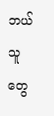ဘယ်သူတွေ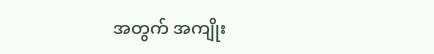အတွက် အကျိုး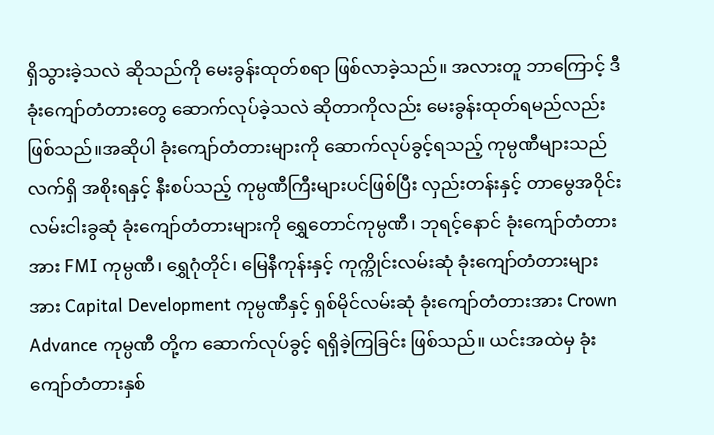ရှိသွားခဲ့သလဲ ဆိုသည်ကို မေးခွန်းထုတ်စရာ ဖြစ်လာခဲ့သည်။ အလားတူ ဘာကြောင့် ဒီခုံးကျော်တံတားတွေ ဆောက်လုပ်ခဲ့သလဲ ဆိုတာကိုလည်း မေးခွန်းထုတ်ရမည်လည်း ဖြစ်သည်။အဆိုပါ ခုံးကျော်တံတားများကို ဆောက်လုပ်ခွင့်ရသည့် ကုမ္ပဏီများသည် လက်ရှိ အစိုးရနှင့် နီးစပ်သည့် ကုမ္ပဏီကြီးများပင်ဖြစ်ပြီး လှည်းတန်းနှင့် တာမွေအဝိုင်း လမ်းငါးခွဆုံ ခုံးကျော်တံတားများကို ရွှေတောင်ကုမ္ပဏီ၊ ဘုရင့်နောင် ခုံးကျော်တံတားအား FMI ကုမ္ပဏီ၊ ရွှေဂုံတိုင်၊ မြေနီကုန်းနှင့် ကုက္ကိုင်းလမ်းဆုံ ခုံးကျော်တံတားများအား Capital Development ကုမ္ပဏီနှင့် ရှစ်မိုင်လမ်းဆုံ ခုံးကျော်တံတားအား Crown Advance ကုမ္ပဏီ တို့က ဆောက်လုပ်ခွင့် ရရှိခဲ့ကြခြင်း ဖြစ်သည်။ ယင်းအထဲမှ ခုံးကျော်တံတားနှစ်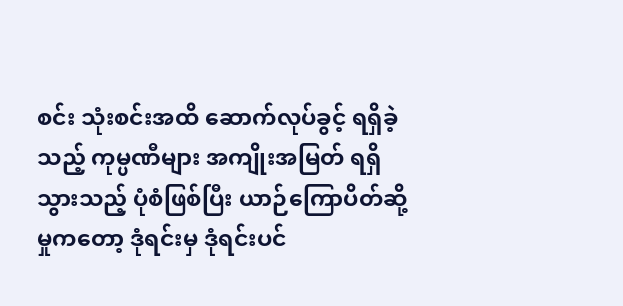စင်း သုံးစင်းအထိ ဆောက်လုပ်ခွင့် ရရှိခဲ့သည့် ကုမ္ပဏီများ အကျိုးအမြတ် ရရှိသွားသည့် ပုံစံဖြစ်ပြီး ယာဉ်ကြောပိတ်ဆို့မှုကတော့ ဒုံရင်းမှ ဒုံရင်းပင်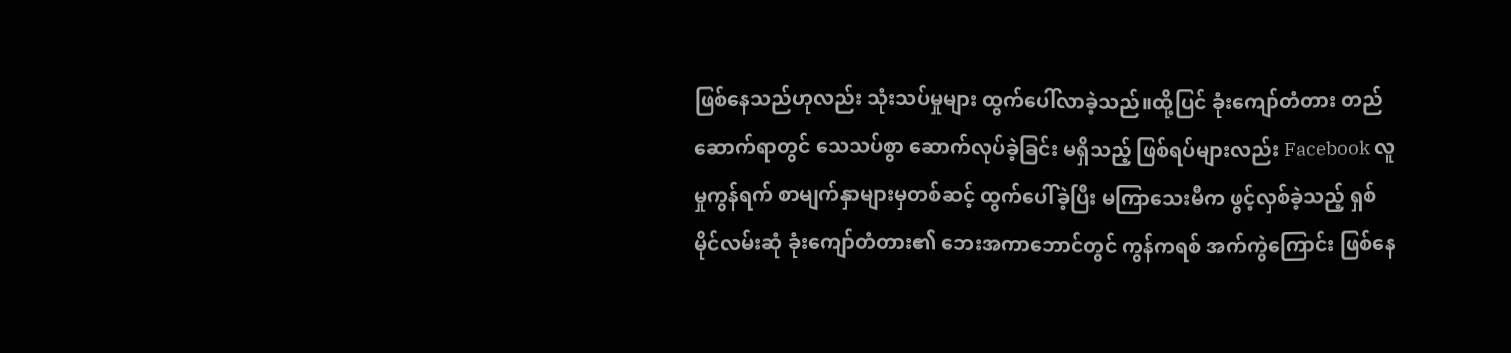ဖြစ်နေသည်ဟုလည်း သုံးသပ်မှုများ ထွက်ပေါ်လာခဲ့သည်။ထို့ပြင် ခုံးကျော်တံတား တည်ဆောက်ရာတွင် သေသပ်စွာ ဆောက်လုပ်ခဲ့ခြင်း မရှိသည့် ဖြစ်ရပ်များလည်း Facebook လူမှုကွန်ရက် စာမျက်နှာများမှတစ်ဆင့် ထွက်ပေါ်ခဲ့ပြီး မကြာသေးမီက ဖွင့်လှစ်ခဲ့သည့် ရှစ်မိုင်လမ်းဆုံ ခုံးကျော်တံတား၏ ဘေးအကာဘောင်တွင် ကွန်ကရစ် အက်ကွဲကြောင်း ဖြစ်နေ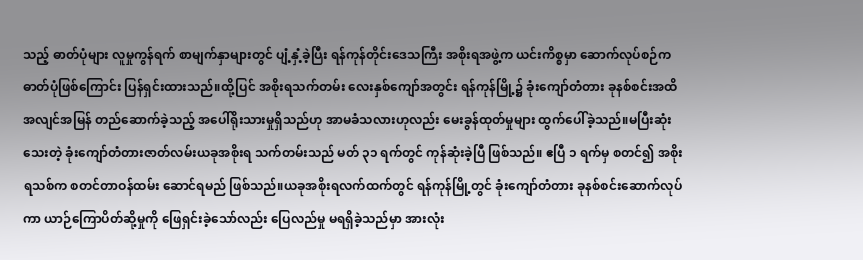သည့် ဓာတ်ပုံများ လူမှုကွန်ရက် စာမျက်နှာများတွင် ပျံ့နှံ့ခဲ့ပြီး ရန်ကုန်တိုင်းဒေသကြီး အစိုးရအဖွဲ့က ယင်းကိစ္စမှာ ဆောက်လုပ်စဉ်က ဓာတ်ပုံဖြစ်ကြောင်း ပြန်ရှင်းထားသည်။ထို့ပြင် အစိုးရသက်တမ်း လေးနှစ်ကျော်အတွင်း ရန်ကုန်မြို့၌ ခုံးကျော်တံတား ခုနစ်စင်းအထိ အလျင်အမြန် တည်ဆောက်ခဲ့သည့် အပေါ်ရိုးသားမှုရှိသည်ဟု အာမခံသလားဟုလည်း မေးခွန်ထုတ်မှုများ ထွက်ပေါ်ခဲ့သည်။မပြီးဆုံးသေးတဲ့ ခုံးကျော်တံတားဇာတ်လမ်းယခုအစိုးရ သက်တမ်းသည် မတ် ၃၁ ရက်တွင် ကုန်ဆုံးခဲ့ပြီ ဖြစ်သည်။ ဧပြီ ၁ ရက်မှ စတင်၍ အစိုးရသစ်က စတင်တာဝန်ထမ်း ဆောင်ရမည် ဖြစ်သည်။ယခုအစိုးရလက်ထက်တွင် ရန်ကုန်မြို့တွင် ခုံးကျော်တံတား ခုနစ်စင်းဆောက်လုပ်ကာ ယာဉ်ကြောပိတ်ဆို့မှုကို ဖြေရှင်းခဲ့သော်လည်း ပြေလည်မှု မရရှိခဲ့သည်မှာ အားလုံး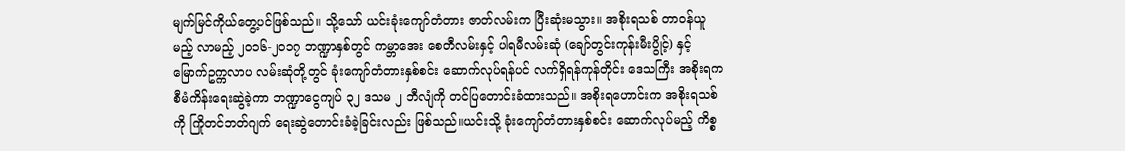မျက်မြင်ကိုယ်တွေ့ပင်ဖြစ်သည်။ သို့သော် ယင်းခုံးကျော်တံတား ဇာတ်လမ်းက ပြီးဆုံးမသွား။ အစိုးရသစ် တာဝန်ယူမည့် လာမည့် ၂၀၁၆-၂၀၁၇ ဘဏ္ဍာနှစ်တွင် ကမ္ဘာအေး စေတီလမ်းနှင့် ပါရမီလမ်းဆုံ (ချော်တွင်းကုန်းမီးပွိုင့်) နှင့် မြောက်ဥက္ကလာပ လမ်းဆုံတို့တွင် ခုံးကျော်တံတားနှစ်စင်း ဆောက်လုပ်ရန်ပင် လက်ရှိရန်ကုန်တိုင်း ဒေသကြီး အစိုးရက စီမံကိန်းရေးဆွဲခဲ့ကာ ဘဏ္ဍာငွေကျပ် ၃၂ ဒသမ ၂ ဘီလျံကို တင်ပြတောင်းခံထားသည်။ အစိုးရဟောင်းက အစိုးရသစ်ကို ကြိုတင်ဘတ်ဂျက် ရေးဆွဲတောင်းခံခဲ့ခြင်းလည်း ဖြစ်သည်။ယင်းသို့ ခုံးကျော်တံတားနှစ်စင်း ဆောက်လုပ်မည့် ကိစ္စ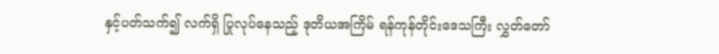နှင့်ပတ်သက်၍ လက်ရှိ ပြုလုပ်နေသည့် ဒုတိယအကြိမ် ရန်ကုန်တိုင်းဒေသကြီး လွှတ်တော်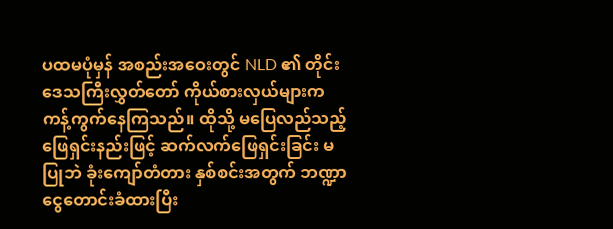ပထမပုံမှန် အစည်းအဝေးတွင် NLD ၏ တိုင်းဒေသကြီးလွှတ်တော် ကိုယ်စားလှယ်များက ကန့်ကွက်နေကြသည်။ ထိုသို့ မပြေလည်သည့် ဖြေရှင်းနည်းဖြင့် ဆက်လက်ဖြေရှင်းခြင်း မပြုဘဲ ခုံးကျော်တံတား နှစ်စင်းအတွက် ဘဏ္ဍာငွေတောင်းခံထားပြီး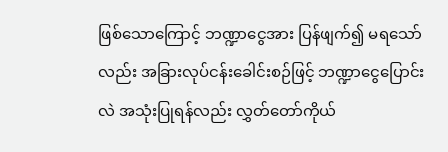ဖြစ်သောကြောင့် ဘဏ္ဍာငွေအား ပြန်ဖျက်၍ မရသော်လည်း အခြားလုပ်ငန်းခေါင်းစဉ်ဖြင့် ဘဏ္ဍာငွေပြောင်းလဲ အသုံးပြုရန်လည်း လွှတ်တော်ကိုယ်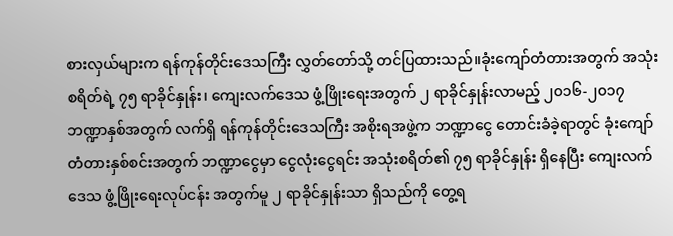စားလှယ်များက ရန်ကုန်တိုင်းဒေသကြီး လွှတ်တော်သို့ တင်ပြထားသည်။ခုံးကျော်တံတားအတွက် အသုံးစရိတ်ရဲ့ ၇၅ ရာခိုင်နှုန်း၊ ကျေးလက်ဒေသ ဖွံ့ဖြိုးရေးအတွက် ၂ ရာခိုင်နှုန်းလာမည့် ၂၀၁၆-၂၀၁၇ ဘဏ္ဍာနှစ်အတွက် လက်ရှိ ရန်ကုန်တိုင်းဒေသကြီး အစိုးရအဖွဲ့က ဘဏ္ဍာငွေ တောင်းခံခဲ့ရာတွင် ခုံးကျော်တံတားနှစ်စင်းအတွက် ဘဏ္ဍာငွေမှာ ငွေလုံးငွေရင်း အသုံးစရိတ်၏ ၇၅ ရာခိုင်နှုန်း ရှိနေပြီး ကျေးလက်ဒေသ ဖွံ့ဖြိုးရေးလုပ်ငန်း အတွက်မူ ၂ ရာခိုင်နှုန်းသာ ရှိသည်ကို တွေ့ရ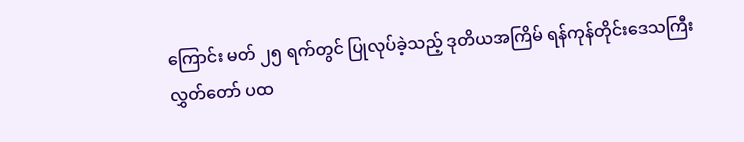ကြောင်း မတ် ၂၅ ရက်တွင် ပြုလုပ်ခဲ့သည့် ဒုတိယအကြိမ် ရန်ကုန်တိုင်းဒေသကြီး လွှတ်တော် ပထ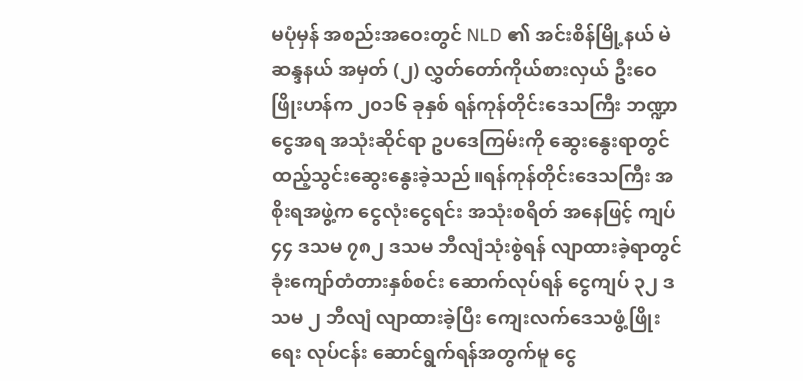မပုံမှန် အစည်းအဝေးတွင် NLD ၏ အင်းစိန်မြို့နယ် မဲဆန္ဒနယ် အမှတ် (၂) လွှတ်တော်ကိုယ်စားလှယ် ဦးဝေဖြိုးဟန်က ၂၀၁၆ ခုနှစ် ရန်ကုန်တိုင်းဒေသကြီး ဘဏ္ဍာငွေအရ အသုံးဆိုင်ရာ ဥပဒေကြမ်းကို ဆွေးနွေးရာတွင် ထည့်သွင်းဆွေးနွေးခဲ့သည်။ရန်ကုန်တိုင်းဒေသကြီး အစိုးရအဖွဲ့က ငွေလုံးငွေရင်း အသုံးစရိတ် အနေဖြင့် ကျပ် ၄၄ ဒသမ ၇၈၂ ဒသမ ဘီလျံသုံးစွဲရန် လျာထားခဲ့ရာတွင် ခုံးကျော်တံတားနှစ်စင်း ဆောက်လုပ်ရန် ငွေကျပ် ၃၂ ဒသမ ၂ ဘီလျံ လျာထားခဲ့ပြီး ကျေးလက်ဒေသဖွံ့ဖြိုးရေး လုပ်ငန်း ဆောင်ရွက်ရန်အတွက်မူ ငွေ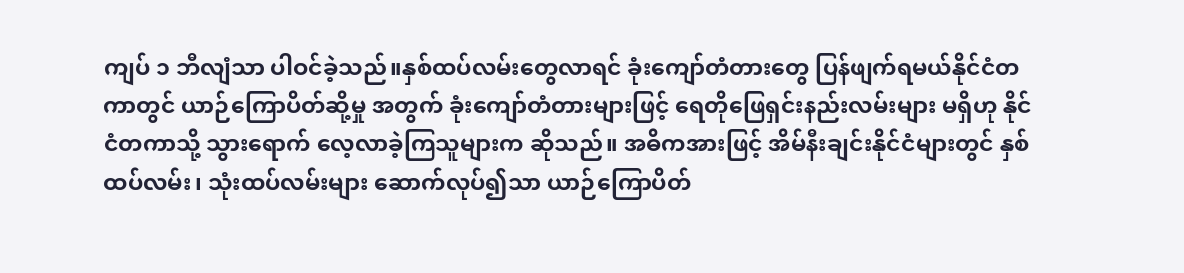ကျပ် ၁ ဘီလျံသာ ပါဝင်ခဲ့သည်။နှစ်ထပ်လမ်းတွေလာရင် ခုံးကျော်တံတားတွေ ပြန်ဖျက်ရမယ်နိုင်ငံတကာတွင် ယာဉ်ကြောပိတ်ဆို့မှု အတွက် ခုံးကျော်တံတားများဖြင့် ရေတိုဖြေရှင်းနည်းလမ်းများ မရှိဟု နိုင်ငံတကာသို့ သွားရောက် လေ့လာခဲ့ကြသူများက ဆိုသည်။ အဓိကအားဖြင့် အိမ်နီးချင်းနိုင်ငံများတွင် နှစ်ထပ်လမ်း၊ သုံးထပ်လမ်းများ ဆောက်လုပ်၍သာ ယာဉ်ကြောပိတ်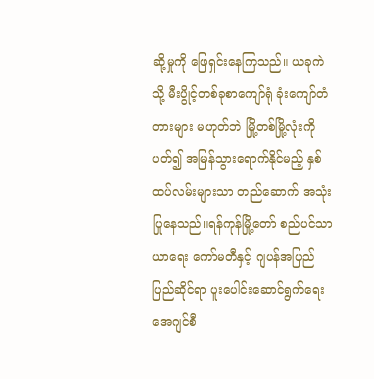ဆို့မှုကို ဖြေရှင်းနေကြသည်။ ယခုကဲသို့ မီးပွိုင့်တစ်ခုစာကျော်ရုံ ခုံးကျော်တံတားများ မဟုတ်ဘဲ မြို့တစ်မြို့လုံးကို ပတ်၍ အမြန်သွားရောက်နိုင်မည့် နှစ်ထပ်လမ်းများသာ တည်ဆောက် အသုံးပြုနေသည်။ရန်ကုန်မြို့တော် စည်ပင်သာယာရေး ကော်မတီနှင့် ဂျပန်အပြည်ပြည်ဆိုင်ရာ ပူးပေါင်းဆောင်ရွက်ရေး အေဂျင်စီ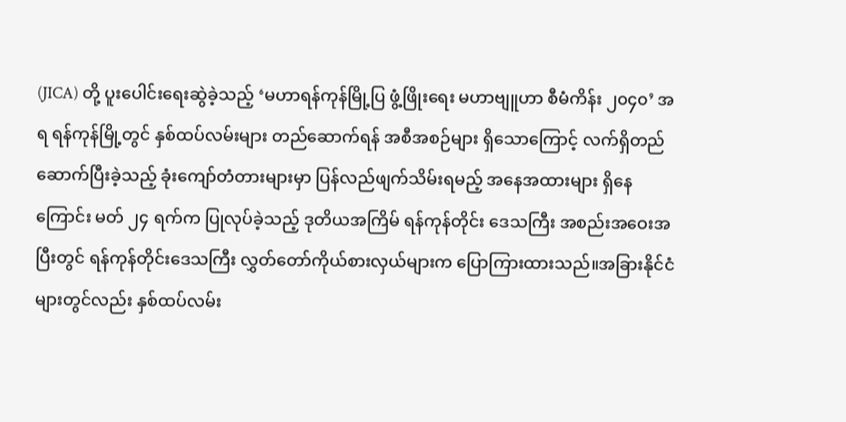(JICA) တို့ ပူးပေါင်းရေးဆွဲခဲ့သည့် ‘မဟာရန်ကုန်မြို့ပြ ဖွံ့ဖြိုးရေး မဟာဗျူဟာ စီမံကိန်း ၂၀၄၀’ အရ ရန်ကုန်မြို့တွင် နှစ်ထပ်လမ်းများ တည်ဆောက်ရန် အစီအစဉ်များ ရှိသောကြောင့် လက်ရှိတည်ဆောက်ပြီးခဲ့သည့် ခုံးကျော်တံတားများမှာ ပြန်လည်ဖျက်သိမ်းရမည့် အနေအထားများ ရှိနေကြောင်း မတ် ၂၄ ရက်က ပြုလုပ်ခဲ့သည့် ဒုတိယအကြိမ် ရန်ကုန်တိုင်း ဒေသကြီး အစည်းအဝေးအပြီးတွင် ရန်ကုန်တိုင်းဒေသကြီး လွှတ်တော်ကိုယ်စားလှယ်များက ပြောကြားထားသည်။အခြားနိုင်ငံများတွင်လည်း နှစ်ထပ်လမ်း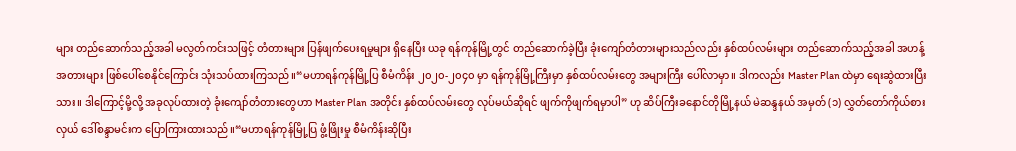များ တည်ဆောက်သည့်အခါ မလွတ်ကင်းသဖြင့် တံတားများ ပြန်ဖျက်ပေးရမှုများ ရှိနေပြီး ယခု ရန်ကုန်မြို့တွင် တည်ဆောက်ခဲ့ပြီး ခုံးကျော်တံတားများသည်လည်း နှစ်ထပ်လမ်းများ တည်ဆောက်သည့်အခါ အဟန့်အတားများ ဖြစ်ပေါ်စေနိုင်ကြောင်း သုံးသပ်ထားကြသည်။“မဟာရန်ကုန်မြို့ပြ စီမံကိန်း ၂၀၂၀-၂၀၄၀ မှာ ရန်ကုန်မြို့ကြီးမှာ နှစ်ထပ်လမ်းတွေ အများကြီး ပေါ်လာမှာ။ ဒါကလည်း Master Plan ထဲမှာ ရေးဆွဲထားပြီးသား။ ဒါကြောင့်မို့လို့ အခုလုပ်ထားတဲ့ ခုံးကျော်တံတားတွေဟာ Master Plan အတိုင်း နှစ်ထပ်လမ်းတွေ လုပ်မယ်ဆိုရင် ဖျက်ကိုဖျက်ရမှာပါ” ဟု ဆိပ်ကြီးခနောင်တိုမြို့နယ် မဲဆန္ဒနယ် အမှတ် (၁) လွှတ်တော်ကိုယ်စားလှယ် ဒေါ်စန္ဒာမင်းက ပြောကြားထားသည်။“မဟာရန်ကုန်မြို့ပြ ဖွံ့ဖြိုးမှု စီမံကိန်းဆိုပြီး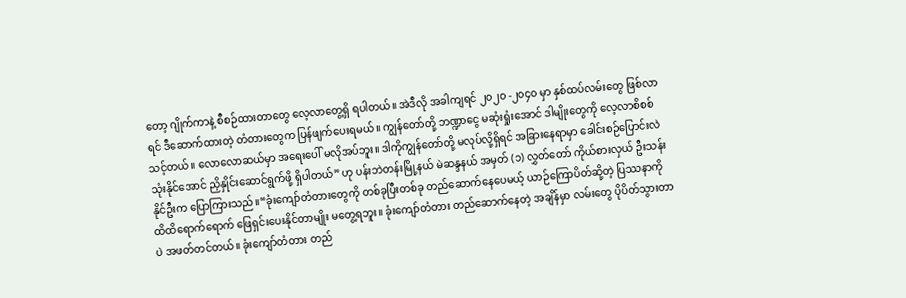တော့ ဂျိုက်ကာနဲ့ စီစဉ်ထားတာတွေ လေ့လာတွေ့ရှိ ရပါတယ်။ အဲဒီလို အခါကျရင် ၂၀၂၀ -၂၀၄၀ မှာ နှစ်ထပ်လမ်းတွေ ဖြစ်လာရင် ဒီဆောက်ထားတဲ့ တံတားတွေက ပြန်ဖျက်ပေးရမယ်။ ကျွန်တော်တို့ ဘဏ္ဍာငွေ မဆုံးရှုံးအောင် ဒါမျိုးတွေကို လေ့လာစိစစ်သင့်တယ်။ လောလောဆယ်မှာ အရေးပေါ် မလိုအပ်ဘူး။ ဒါကိုကျွန်တော်တို့ မလုပ်လို့ရှိရင် အခြားနေရာမှာ ခေါင်းစဉ်ပြောင်းလဲ သုံးနိုင်အောင် ညှိနှိုင်းဆောင်ရွက်ဖို့ ရှိပါတယ်” ဟု ပန်းဘဲတန်းမြို့နယ် မဲဆန္ဒနယ် အမှတ် (၁) လွှတ်တော် ကိုယ်စားလှယ် ဦးသန်းနိုင်ဦးက ပြောကြားသည်။“ခုံးကျော်တံတားတွေကို တစ်ခုပြီးတစ်ခု တည်ဆောက်နေပေမယ့် ယာဉ်ကြောပိတ်ဆို့တဲ့ ပြဿနာကို ထိထိရောက်ရောက် ဖြေရှင်းပေးနိုင်တာမျိုး မတွေ့ရဘူး။ ခုံးကျော်တံတား တည်ဆောက်နေတဲ့ အချိန်မှာ လမ်းတွေ ပိုပိတ်သွားတာပဲ အဖတ်တင်တယ်။ ခုံးကျော်တံတား တည်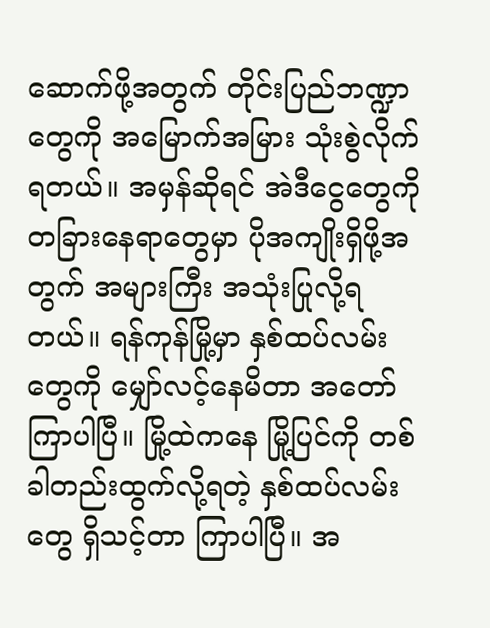ဆောက်ဖို့အတွက် တိုင်းပြည်ဘဏ္ဍာတွေကို အမြောက်အမြား သုံးစွဲလိုက်ရတယ်။ အမှန်ဆိုရင် အဲဒီငွေတွေကို တခြားနေရာတွေမှာ ပိုအကျိုးရှိဖို့အတွက် အများကြီး အသုံးပြုလို့ရတယ်။ ရန်ကုန်မြို့မှာ နှစ်ထပ်လမ်းတွေကို မျှော်လင့်နေမိတာ အတော်ကြာပါပြီ။ မြို့ထဲကနေ မြို့ပြင်ကို တစ်ခါတည်းထွက်လို့ရတဲ့ နှစ်ထပ်လမ်းတွေ ရှိသင့်တာ ကြာပါပြီ။ အ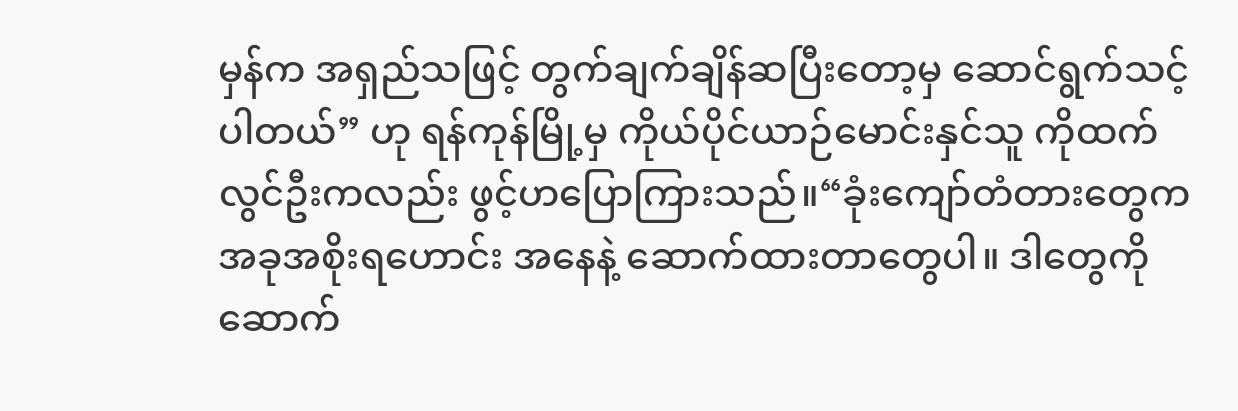မှန်က အရှည်သဖြင့် တွက်ချက်ချိန်ဆပြီးတော့မှ ဆောင်ရွက်သင့်ပါတယ်” ဟု ရန်ကုန်မြို့မှ ကိုယ်ပိုင်ယာဉ်မောင်းနှင်သူ ကိုထက်လွင်ဦးကလည်း ဖွင့်ဟပြောကြားသည်။“ခုံးကျော်တံတားတွေက အခုအစိုးရဟောင်း အနေနဲ့ ဆောက်ထားတာတွေပါ။ ဒါတွေကို ဆောက်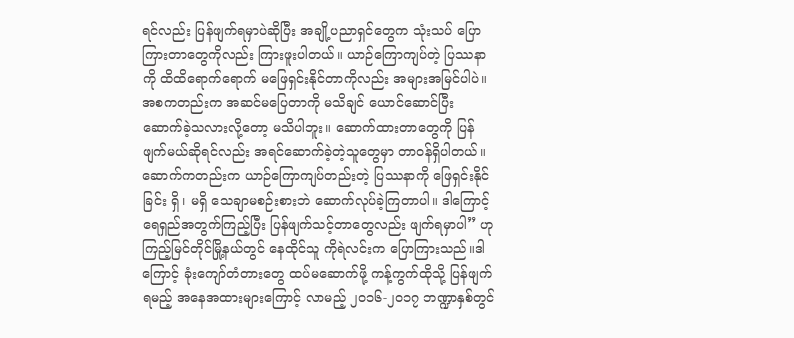ရင်လည်း ပြန်ဖျက်ရမှာပဲဆိုပြီး အချို့ပညာရှင်တွေက သုံးသပ် ပြောကြားတာတွေကိုလည်း ကြားဖူးပါတယ်။ ယာဉ်ကြောကျပ်တဲ့ ပြဿနာကို ထိထိရောက်ရောက် မဖြေရှင်းနိုင်တာကိုလည်း အများအမြင်ပါပဲ။ အစကတည်းက အဆင်မပြေတာကို မသိချင် ယောင်ဆောင်ပြီး ဆောက်ခဲ့သလားလို့တော့ မသိပါဘူး။ ဆောက်ထားတာတွေကို ပြန်ဖျက်မယ်ဆိုရင်လည်း အရင်ဆောက်ခဲ့တဲ့သူတွေမှာ တာဝန်ရှိပါတယ်။ ဆောက်ကတည်းက ယာဉ်ကြောကျပ်တည်းတဲ့ ပြဿနာကို ဖြေရှင်းနိုင်ခြင်း ရှိ၊ မရှိ သေချာမစဉ်းစားဘဲ ဆောက်လုပ်ခဲ့ကြတာပါ။ ဒါကြောင့် ရေရှည်အတွက်ကြည့်ပြီး ပြန်ဖျက်သင့်တာတွေလည်း ဖျက်ရမှာပါ” ဟု  ကြည့်မြင်တိုင်မြို့နယ်တွင် နေထိုင်သူ ကိုရဲလင်းက ပြောကြားသည်။ဒါကြောင့် ခုံးကျော်တံတားတွေ ထပ်မဆောက်ဖို့ ကန့်ကွက်ထိုသို့ ပြန်ဖျက်ရမည့် အနေအထားများကြောင့် လာမည့် ၂၀၁၆-၂၀၁၇ ဘဏ္ဍာနှစ်တွင်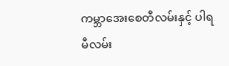ကမ္ဘာအေးစေတီလမ်းနှင့် ပါရမီလမ်း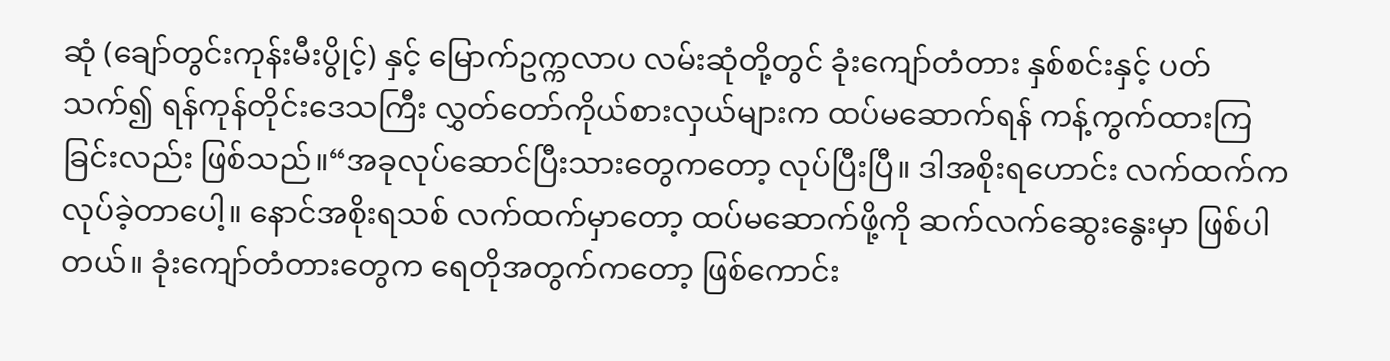ဆုံ (ချော်တွင်းကုန်းမီးပွိုင့်) နှင့် မြောက်ဥက္ကလာပ လမ်းဆုံတို့တွင် ခုံးကျော်တံတား နှစ်စင်းနှင့် ပတ်သက်၍ ရန်ကုန်တိုင်းဒေသကြီး လွှတ်တော်ကိုယ်စားလှယ်များက ထပ်မဆောက်ရန် ကန့်ကွက်ထားကြခြင်းလည်း ဖြစ်သည်။“အခုလုပ်ဆောင်ပြီးသားတွေကတော့ လုပ်ပြီးပြီ။ ဒါအစိုးရဟောင်း လက်ထက်က လုပ်ခဲ့တာပေါ့။ နောင်အစိုးရသစ် လက်ထက်မှာတော့ ထပ်မဆောက်ဖို့ကို ဆက်လက်ဆွေးနွေးမှာ ဖြစ်ပါတယ်။ ခုံးကျော်တံတားတွေက ရေတိုအတွက်ကတော့ ဖြစ်ကောင်း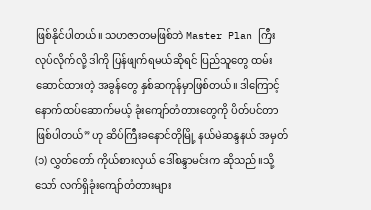ဖြစ်နိုင်ပါတယ်။ သဟဇာတမဖြစ်ဘဲ Master Plan ကြီး လုပ်လိုက်လို့ ဒါကို ပြန်ဖျက်ရမယ်ဆိုရင် ပြည်သူတွေ ထမ်းဆောင်ထားတဲ့ အခွန်တွေ နှစ်ဆကုန်မှာဖြစ်တယ်။ ဒါကြောင့် နောက်ထပ်ဆောက်မယ့် ခုံးကျော်တံတားတွေကို ပိတ်ပင်တာ ဖြစ်ပါတယ်” ဟု ဆိပ်ကြီးခနောင်တိုမြို့ နယ်မဲဆန္ဒနယ် အမှတ် (၁) လွှတ်တော် ကိုယ်စားလှယ် ဒေါ်စန္ဒာမင်းက ဆိုသည်။သို့သော် လက်ရှိခုံးကျော်တံတားများ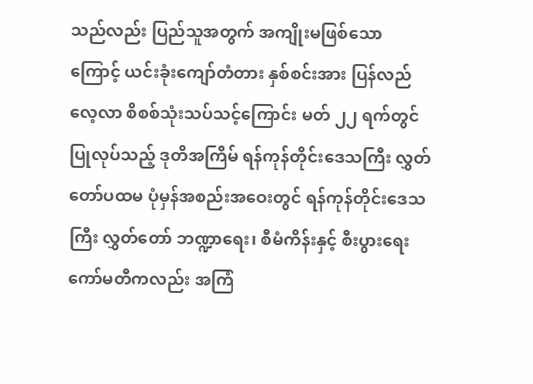သည်လည်း ပြည်သူအတွက် အကျိုးမဖြစ်သောကြောင့် ယင်းခုံးကျော်တံတား နှစ်စင်းအား ပြန်လည်လေ့လာ စိစစ်သုံးသပ်သင့်ကြောင်း မတ် ၂၂ ရက်တွင် ပြုလုပ်သည့် ဒုတိအကြိမ် ရန်ကုန်တိုင်းဒေသကြီး လွှတ်တော်ပထမ ပုံမှန်အစည်းအဝေးတွင် ရန်ကုန်တိုင်းဒေသကြီး လွှတ်တော် ဘဏ္ဍာရေး၊ စီမံကိန်းနှင့် စီးပွားရေး ကော်မတီကလည်း အကြံ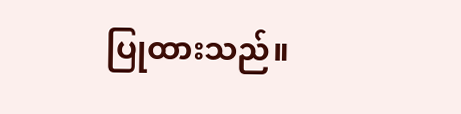ပြုထားသည်။